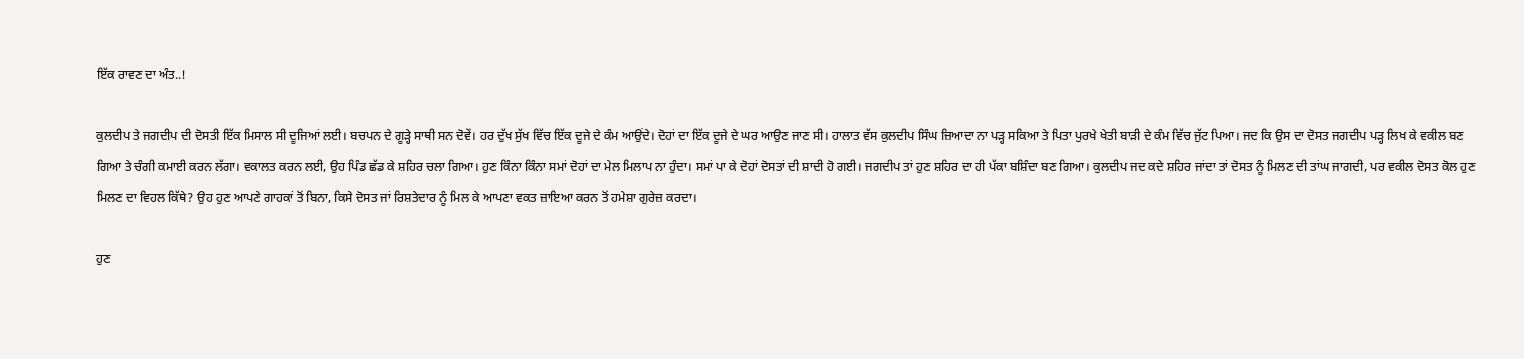ਇੱਕ ਰਾਵਣ ਦਾ ਅੰਤ..!

ਕੁਲਦੀਪ ਤੇ ਜਗਦੀਪ ਦੀ ਦੋਸਤੀ ਇੱਕ ਮਿਸਾਲ ਸੀ ਦੂਜਿਆਂ ਲਈ। ਬਚਪਨ ਦੇ ਗੂੜ੍ਹੇ ਸਾਥੀ ਸਨ ਦੋਵੇਂ। ਹਰ ਦੁੱਖ ਸੁੱਖ ਵਿੱਚ ਇੱਕ ਦੂਜੇ ਦੇ ਕੰਮ ਆਉਂਦੇ। ਦੋਹਾਂ ਦਾ ਇੱਕ ਦੂਜੇ ਦੇ ਘਰ ਆਉਣ ਜਾਣ ਸੀ। ਹਾਲਾਤ ਵੱਸ ਕੁਲਦੀਪ ਸਿੰਘ ਜ਼ਿਆਦਾ ਨਾ ਪੜ੍ਹ ਸਕਿਆ ਤੇ ਪਿਤਾ ਪੁਰਖੇ ਖੇਤੀ ਬਾੜੀ ਦੇ ਕੰਮ ਵਿੱਚ ਜੁੱਟ ਪਿਆ। ਜਦ ਕਿ ਉਸ ਦਾ ਦੋਸਤ ਜਗਦੀਪ ਪੜ੍ਹ ਲਿਖ ਕੇ ਵਕੀਲ ਬਣ ਗਿਆ ਤੇ ਚੰਗੀ ਕਮਾਈ ਕਰਨ ਲੱਗਾ। ਵਕਾਲਤ ਕਰਨ ਲਈ, ਉਹ ਪਿੰਡ ਛੱਡ ਕੇ ਸ਼ਹਿਰ ਚਲਾ ਗਿਆ। ਹੁਣ ਕਿੰਨਾ ਕਿੰਨਾ ਸਮਾਂ ਦੋਹਾਂ ਦਾ ਮੇਲ ਮਿਲਾਪ ਨਾ ਹੁੰਦਾ। ਸਮਾਂ ਪਾ ਕੇ ਦੋਹਾਂ ਦੋਸਤਾਂ ਦੀ ਸ਼ਾਦੀ ਹੋ ਗਈ। ਜਗਦੀਪ ਤਾਂ ਹੁਣ ਸ਼ਹਿਰ ਦਾ ਹੀ ਪੱਕਾ ਬਸ਼ਿੰਦਾ ਬਣ ਗਿਆ। ਕੁਲਦੀਪ ਜਦ ਕਦੇ ਸ਼ਹਿਰ ਜਾਂਦਾ ਤਾਂ ਦੋਸਤ ਨੂੰ ਮਿਲਣ ਦੀ ਤਾਂਘ ਜਾਗਦੀ, ਪਰ ਵਕੀਲ ਦੋਸਤ ਕੋਲ ਹੁਣ ਮਿਲਣ ਦਾ ਵਿਹਲ ਕਿੱਥੇ? ਉਹ ਹੁਣ ਆਪਣੇ ਗਾਹਕਾਂ ਤੋਂ ਬਿਨਾ, ਕਿਸੇ ਦੋਸਤ ਜਾਂ ਰਿਸ਼ਤੇਦਾਰ ਨੂੰ ਮਿਲ ਕੇ ਆਪਣਾ ਵਕਤ ਜ਼ਾਇਆ ਕਰਨ ਤੋਂ ਹਮੇਸ਼ਾ ਗੁਰੇਜ਼ ਕਰਦਾ।

ਹੁਣ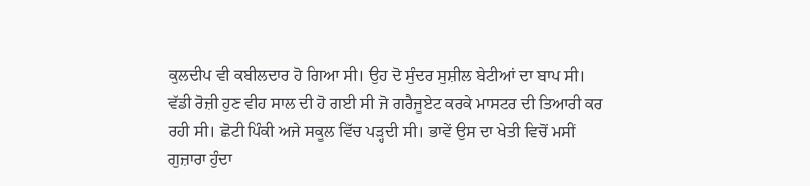ਕੁਲਦੀਪ ਵੀ ਕਬੀਲਦਾਰ ਹੋ ਗਿਆ ਸੀ। ਉਹ ਦੋ ਸੁੰਦਰ ਸੁਸ਼ੀਲ ਬੇਟੀਆਂ ਦਾ ਬਾਪ ਸੀ। ਵੱਡੀ ਰੋਜ਼ੀ ਹੁਣ ਵੀਹ ਸਾਲ ਦੀ ਹੋ ਗਈ ਸੀ ਜੋ ਗਰੈਜੂਏਟ ਕਰਕੇ ਮਾਸਟਰ ਦੀ ਤਿਆਰੀ ਕਰ ਰਹੀ ਸੀ। ਛੋਟੀ ਪਿੰਕੀ ਅਜੇ ਸਕੂਲ ਵਿੱਚ ਪੜ੍ਹਦੀ ਸੀ। ਭਾਵੇਂ ਉਸ ਦਾ ਖੇਤੀ ਵਿਚੋਂ ਮਸੀਂ ਗੁਜ਼ਾਰਾ ਹੁੰਦਾ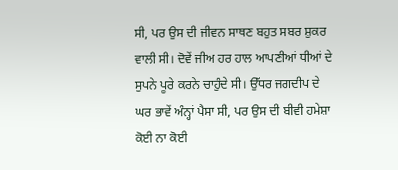ਸੀ, ਪਰ ਉਸ ਦੀ ਜੀਵਨ ਸਾਥਣ ਬਹੁਤ ਸਬਰ ਸ਼ੁਕਰ ਵਾਲੀ ਸੀ। ਦੋਵੇਂ ਜੀਅ ਹਰ ਹਾਲ ਆਪਣੀਆਂ ਧੀਆਂ ਦੇ ਸੁਪਨੇ ਪੂਰੇ ਕਰਨੇ ਚਾਹੁੰਦੇ ਸੀ। ਉੱਧਰ ਜਗਦੀਪ ਦੇ ਘਰ ਭਾਵੇਂ ਅੰਨ੍ਹਾਂ ਪੈਸਾ ਸੀ, ਪਰ ਉਸ ਦੀ ਬੀਵੀ ਹਮੇਸ਼ਾ ਕੋਈ ਨਾ ਕੋਈ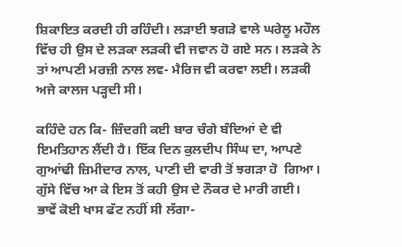ਸ਼ਿਕਾਇਤ ਕਰਦੀ ਹੀ ਰਹਿੰਦੀ। ਲੜਾਈ ਝਗੜੇ ਵਾਲੇ ਘਰੇਲੂ ਮਹੌਲ ਵਿੱਚ ਹੀ ਉਸ ਦੇ ਲੜਕਾ ਲੜਕੀ ਵੀ ਜਵਾਨ ਹੋ ਗਏ ਸਨ। ਲੜਕੇ ਨੇ ਤਾਂ ਆਪਣੀ ਮਰਜ਼ੀ ਨਾਲ ਲਵ- ਮੈਰਿਜ ਵੀ ਕਰਵਾ ਲਈ। ਲੜਕੀ ਅਜੇ ਕਾਲਜ ਪੜ੍ਹਦੀ ਸੀ।

ਕਹਿੰਦੇ ਹਨ ਕਿ- ਜ਼ਿੰਦਗੀ ਕਈ ਬਾਰ ਚੰਗੇ ਬੰਦਿਆਂ ਦੇ ਵੀ ਇਮਤਿਹਾਨ ਲੈਂਦੀ ਹੈ। ਇੱਕ ਦਿਨ ਕੁਲਦੀਪ ਸਿੰਘ ਦਾ, ਆਪਣੇ ਗੁਆਂਢੀ ਜ਼ਿਮੀਦਾਰ ਨਾਲ, ਪਾਣੀ ਦੀ ਵਾਰੀ ਤੋਂ ਝਗੜਾ ਹੋ  ਗਿਆ। ਗੁੱਸੇ ਵਿੱਚ ਆ ਕੇ ਇਸ ਤੋਂ ਕਹੀ ਉਸ ਦੇ ਨੌਕਰ ਦੇ ਮਾਰੀ ਗਈ। ਭਾਵੇਂ ਕੋਈ ਖਾਸ ਫੱਟ ਨਹੀਂ ਸੀ ਲੱਗਾ-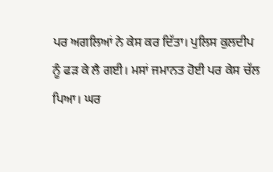ਪਰ ਅਗਲਿਆਂ ਨੇ ਕੇਸ ਕਰ ਦਿੱਤਾ। ਪੁਲਿਸ ਕੁਲਦੀਪ ਨੂੰ ਫੜ ਕੇ ਲੈ ਗਈ। ਮਸਾਂ ਜਮਾਨਤ ਹੋਈ ਪਰ ਕੇਸ ਚੱਲ ਪਿਆ। ਘਰ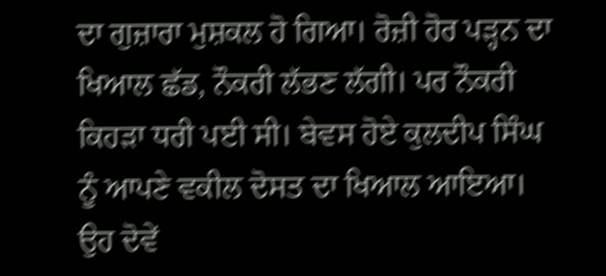ਦਾ ਗੁਜ਼ਾਰਾ ਮੁਸ਼ਕਲ ਹੋ ਗਿਆ। ਰੋਜ਼ੀ ਹੋਰ ਪੜ੍ਹਨ ਦਾ ਖਿਆਲ ਛੱਡ, ਨੌਕਰੀ ਲੱਭਣ ਲੱਗੀ। ਪਰ ਨੌਕਰੀ ਕਿਹੜਾ ਧਰੀ ਪਈ ਸੀ। ਬੇਵਸ ਹੋਏ ਕੁਲਦੀਪ ਸਿੰਘ ਨੂੰ ਆਪਣੇ ਵਕੀਲ ਦੋਸਤ ਦਾ ਖਿਆਲ ਆਇਆ। ਉਹ ਦੋਵੇਂ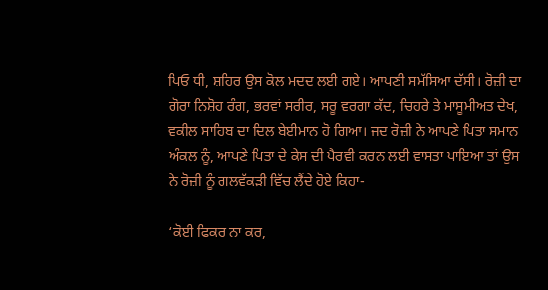ਪਿਓ ਧੀ, ਸ਼ਹਿਰ ਉਸ ਕੋਲ ਮਦਦ ਲਈ ਗਏ। ਆਪਣੀ ਸਮੱਸਿਆ ਦੱਸੀ। ਰੋਜ਼ੀ ਦਾ ਗੋਰਾ ਨਿਸ਼ੋਹ ਰੰਗ, ਭਰਵਾਂ ਸਰੀਰ, ਸਰੂ ਵਰਗਾ ਕੱਦ, ਚਿਹਰੇ ਤੇ ਮਾਸੂਮੀਅਤ ਦੇਖ, ਵਕੀਲ ਸਾਹਿਬ ਦਾ ਦਿਲ ਬੇਈਮਾਨ ਹੋ ਗਿਆ। ਜਦ ਰੋਜ਼ੀ ਨੇ ਆਪਣੇ ਪਿਤਾ ਸਮਾਨ ਅੰਕਲ ਨੂੰ, ਆਪਣੇ ਪਿਤਾ ਦੇ ਕੇਸ ਦੀ ਪੈਰਵੀ ਕਰਨ ਲਈ ਵਾਸਤਾ ਪਾਇਆ ਤਾਂ ਉਸ ਨੇ ਰੋਜ਼ੀ ਨੂੰ ਗਲਵੱਕੜੀ ਵਿੱਚ ਲੈਂਦੇ ਹੋਏ ਕਿਹਾ-

‘ਕੋਈ ਫਿਕਰ ਨਾ ਕਰ,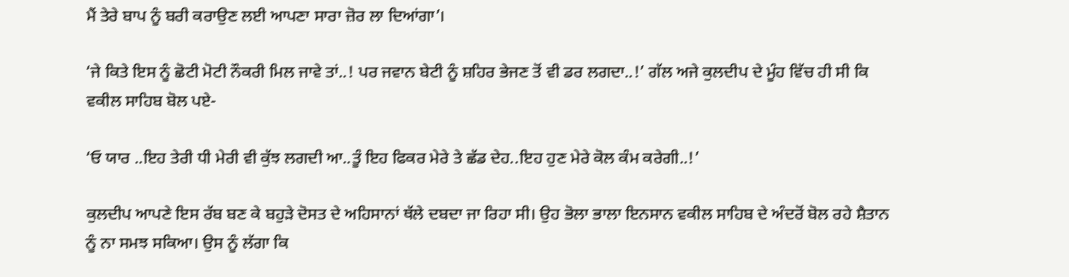ਮੈਂ ਤੇਰੇ ਬਾਪ ਨੂੰ ਬਰੀ ਕਰਾਉਣ ਲਈ ਆਪਣਾ ਸਾਰਾ ਜ਼ੋਰ ਲਾ ਦਿਆਂਗਾ’।

‘ਜੇ ਕਿਤੇ ਇਸ ਨੂੰ ਛੋਟੀ ਮੋਟੀ ਨੌਕਰੀ ਮਿਲ ਜਾਵੇ ਤਾਂ..! ਪਰ ਜਵਾਨ ਬੇਟੀ ਨੂੰ ਸ਼ਹਿਰ ਭੇਜਣ ਤੋਂ ਵੀ ਡਰ ਲਗਦਾ..!’ ਗੱਲ ਅਜੇ ਕੁਲਦੀਪ ਦੇ ਮੂੰਹ ਵਿੱਚ ਹੀ ਸੀ ਕਿ ਵਕੀਲ ਸਾਹਿਬ ਬੋਲ ਪਏ-

‘ਓ ਯਾਰ ..ਇਹ ਤੇਰੀ ਧੀ ਮੇਰੀ ਵੀ ਕੁੱਝ ਲਗਦੀ ਆ..ਤੂੰ ਇਹ ਫਿਕਰ ਮੇਰੇ ਤੇ ਛੱਡ ਦੇਹ..ਇਹ ਹੁਣ ਮੇਰੇ ਕੋਲ ਕੰਮ ਕਰੇਗੀ..!’

ਕੁਲਦੀਪ ਆਪਣੇ ਇਸ ਰੱਬ ਬਣ ਕੇ ਬਹੁੜੇ ਦੋਸਤ ਦੇ ਅਹਿਸਾਨਾਂ ਥੱਲੇ ਦਬਦਾ ਜਾ ਰਿਹਾ ਸੀ। ਉਹ ਭੋਲਾ ਭਾਲਾ ਇਨਸਾਨ ਵਕੀਲ ਸਾਹਿਬ ਦੇ ਅੰਦਰੋਂ ਬੋਲ ਰਹੇ ਸ਼ੈਤਾਨ ਨੂੰ ਨਾ ਸਮਝ ਸਕਿਆ। ਉਸ ਨੂੰ ਲੱਗਾ ਕਿ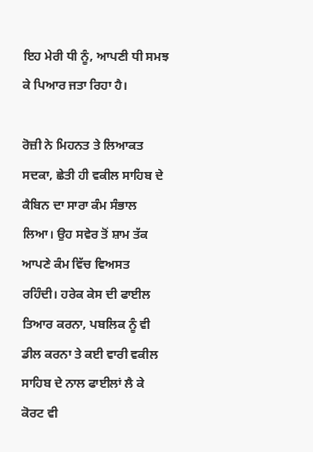ਇਹ ਮੇਰੀ ਧੀ ਨੂੰ, ਆਪਣੀ ਧੀ ਸਮਝ ਕੇ ਪਿਆਰ ਜਤਾ ਰਿਹਾ ਹੈ।

ਰੋਜ਼ੀ ਨੇ ਮਿਹਨਤ ਤੇ ਲਿਆਕਤ ਸਦਕਾ, ਛੇਤੀ ਹੀ ਵਕੀਲ ਸਾਹਿਬ ਦੇ ਕੈਬਿਨ ਦਾ ਸਾਰਾ ਕੰਮ ਸੰਭਾਲ ਲਿਆ। ਉਹ ਸਵੇਰ ਤੋਂ ਸ਼ਾਮ ਤੱਕ ਆਪਣੇ ਕੰਮ ਵਿੱਚ ਵਿਅਸਤ ਰਹਿੰਦੀ। ਹਰੇਕ ਕੇਸ ਦੀ ਫਾਈਲ ਤਿਆਰ ਕਰਨਾ, ਪਬਲਿਕ ਨੂੰ ਵੀ ਡੀਲ ਕਰਨਾ ਤੇ ਕਈ ਵਾਰੀ ਵਕੀਲ ਸਾਹਿਬ ਦੇ ਨਾਲ ਫਾਈਲਾਂ ਲੈ ਕੇ ਕੋਰਟ ਵੀ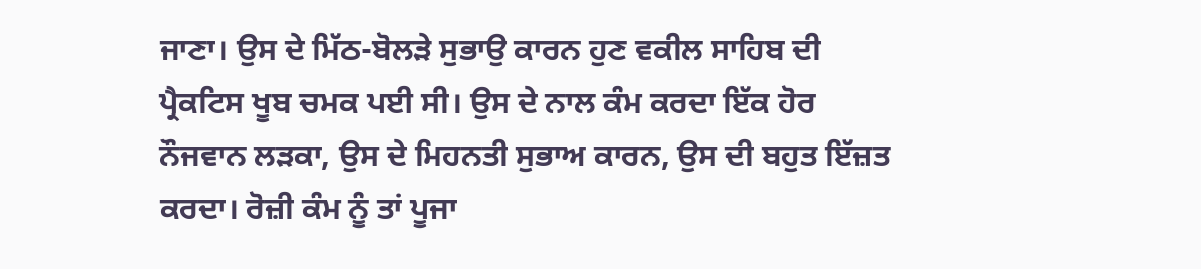ਜਾਣਾ। ਉਸ ਦੇ ਮਿੱਠ-ਬੋਲੜੇ ਸੁਭਾਉ ਕਾਰਨ ਹੁਣ ਵਕੀਲ ਸਾਹਿਬ ਦੀ ਪ੍ਰੈਕਟਿਸ ਖੂਬ ਚਮਕ ਪਈ ਸੀ। ਉਸ ਦੇ ਨਾਲ ਕੰਮ ਕਰਦਾ ਇੱਕ ਹੋਰ ਨੌਜਵਾਨ ਲੜਕਾ, ਉਸ ਦੇ ਮਿਹਨਤੀ ਸੁਭਾਅ ਕਾਰਨ, ਉਸ ਦੀ ਬਹੁਤ ਇੱਜ਼ਤ ਕਰਦਾ। ਰੋਜ਼ੀ ਕੰਮ ਨੂੰ ਤਾਂ ਪੂਜਾ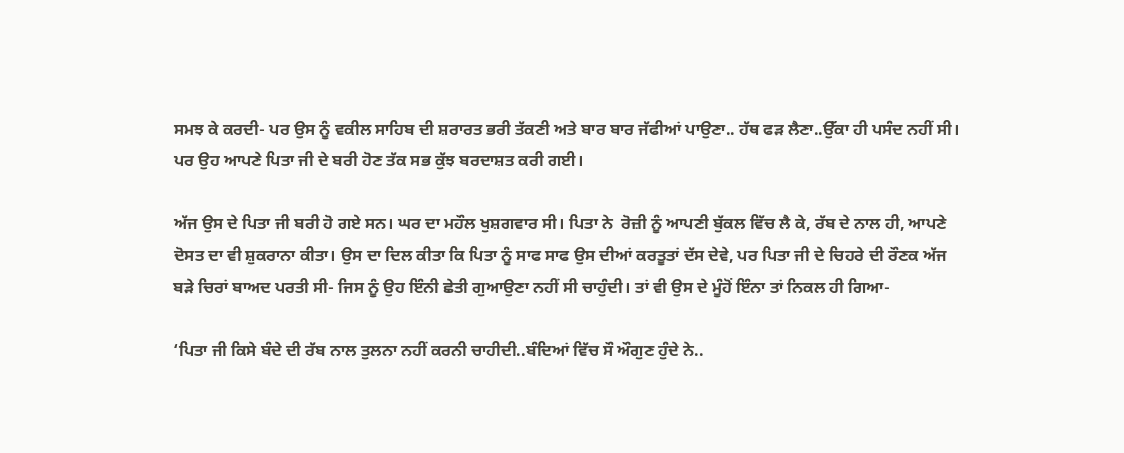ਸਮਝ ਕੇ ਕਰਦੀ- ਪਰ ਉਸ ਨੂੰ ਵਕੀਲ ਸਾਹਿਬ ਦੀ ਸ਼ਰਾਰਤ ਭਰੀ ਤੱਕਣੀ ਅਤੇ ਬਾਰ ਬਾਰ ਜੱਫੀਆਂ ਪਾਉਣਾ.. ਹੱਥ ਫੜ ਲੈਣਾ..ਉੱਕਾ ਹੀ ਪਸੰਦ ਨਹੀਂ ਸੀ। ਪਰ ਉਹ ਆਪਣੇ ਪਿਤਾ ਜੀ ਦੇ ਬਰੀ ਹੋਣ ਤੱਕ ਸਭ ਕੁੱਝ ਬਰਦਾਸ਼ਤ ਕਰੀ ਗਈ।

ਅੱਜ ਉਸ ਦੇ ਪਿਤਾ ਜੀ ਬਰੀ ਹੋ ਗਏ ਸਨ। ਘਰ ਦਾ ਮਹੌਲ ਖੁਸ਼ਗਵਾਰ ਸੀ। ਪਿਤਾ ਨੇ  ਰੋਜ਼ੀ ਨੂੰ ਆਪਣੀ ਬੁੱਕਲ ਵਿੱਚ ਲੈ ਕੇ, ਰੱਬ ਦੇ ਨਾਲ ਹੀ, ਆਪਣੇ ਦੋਸਤ ਦਾ ਵੀ ਸ਼ੁਕਰਾਨਾ ਕੀਤਾ। ਉਸ ਦਾ ਦਿਲ ਕੀਤਾ ਕਿ ਪਿਤਾ ਨੂੰ ਸਾਫ ਸਾਫ ਉਸ ਦੀਆਂ ਕਰਤੂਤਾਂ ਦੱਸ ਦੇਵੇ, ਪਰ ਪਿਤਾ ਜੀ ਦੇ ਚਿਹਰੇ ਦੀ ਰੌਣਕ ਅੱਜ ਬੜੇ ਚਿਰਾਂ ਬਾਅਦ ਪਰਤੀ ਸੀ- ਜਿਸ ਨੂੰ ਉਹ ਇੰਨੀ ਛੇਤੀ ਗੁਆਉਣਾ ਨਹੀਂ ਸੀ ਚਾਹੁੰਦੀ। ਤਾਂ ਵੀ ਉਸ ਦੇ ਮੂੰਹੋਂ ਇੰਨਾ ਤਾਂ ਨਿਕਲ ਹੀ ਗਿਆ-

‘ਪਿਤਾ ਜੀ ਕਿਸੇ ਬੰਦੇ ਦੀ ਰੱਬ ਨਾਲ ਤੁਲਨਾ ਨਹੀਂ ਕਰਨੀ ਚਾਹੀਦੀ..ਬੰਦਿਆਂ ਵਿੱਚ ਸੌ ਔਗੁਣ ਹੁੰਦੇ ਨੇ..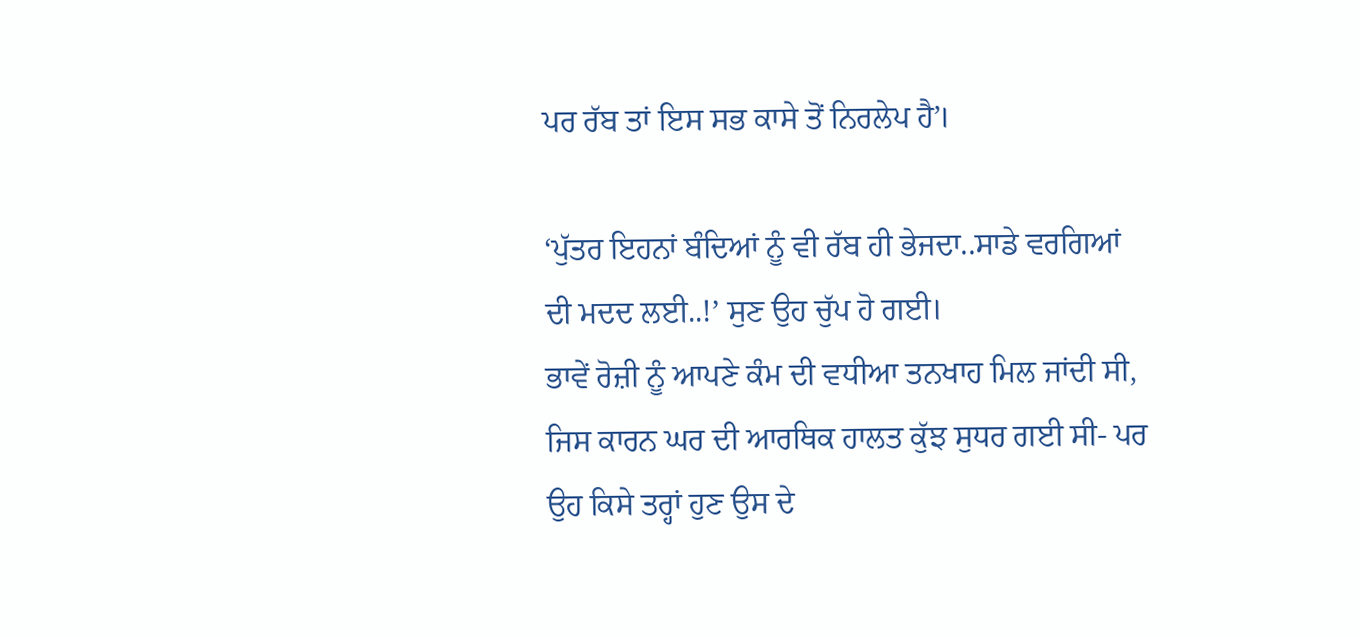ਪਰ ਰੱਬ ਤਾਂ ਇਸ ਸਭ ਕਾਸੇ ਤੋਂ ਨਿਰਲੇਪ ਹੈ’।

‘ਪੁੱਤਰ ਇਹਨਾਂ ਬੰਦਿਆਂ ਨੂੰ ਵੀ ਰੱਬ ਹੀ ਭੇਜਦਾ..ਸਾਡੇ ਵਰਗਿਆਂ ਦੀ ਮਦਦ ਲਈ..!’ ਸੁਣ ਉਹ ਚੁੱਪ ਹੋ ਗਈ।
ਭਾਵੇਂ ਰੋਜ਼ੀ ਨੂੰ ਆਪਣੇ ਕੰਮ ਦੀ ਵਧੀਆ ਤਨਖਾਹ ਮਿਲ ਜਾਂਦੀ ਸੀ, ਜਿਸ ਕਾਰਨ ਘਰ ਦੀ ਆਰਥਿਕ ਹਾਲਤ ਕੁੱਝ ਸੁਧਰ ਗਈ ਸੀ- ਪਰ ਉਹ ਕਿਸੇ ਤਰ੍ਹਾਂ ਹੁਣ ਉਸ ਦੇ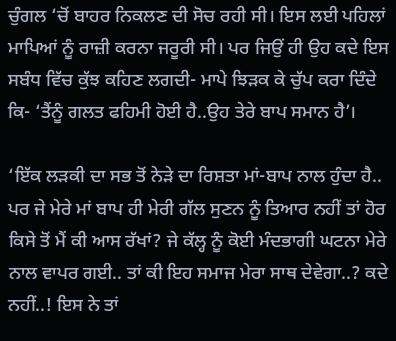ਚੁੰਗਲ ‘ਚੋਂ ਬਾਹਰ ਨਿਕਲਣ ਦੀ ਸੋਚ ਰਹੀ ਸੀ। ਇਸ ਲਈ ਪਹਿਲਾਂ ਮਾਪਿਆਂ ਨੂੰ ਰਾਜ਼ੀ ਕਰਨਾ ਜਰੂਰੀ ਸੀ। ਪਰ ਜਿਉਂ ਹੀ ਉਹ ਕਦੇ ਇਸ ਸਬੰਧ ਵਿੱਚ ਕੁੱਝ ਕਹਿਣ ਲਗਦੀ- ਮਾਪੇ ਝਿੜਕ ਕੇ ਚੁੱਪ ਕਰਾ ਦਿੰਦੇ ਕਿ- ‘ਤੈਂਨੂੰ ਗਲਤ ਫਹਿਮੀ ਹੋਈ ਹੈ..ਉਹ ਤੇਰੇ ਬਾਪ ਸਮਾਨ ਹੈ’।

‘ਇੱਕ ਲੜਕੀ ਦਾ ਸਭ ਤੋਂ ਨੇੜੇ ਦਾ ਰਿਸ਼ਤਾ ਮਾਂ-ਬਾਪ ਨਾਲ ਹੁੰਦਾ ਹੈ.. ਪਰ ਜੇ ਮੇਰੇ ਮਾਂ ਬਾਪ ਹੀ ਮੇਰੀ ਗੱਲ ਸੁਣਨ ਨੂੰ ਤਿਆਰ ਨਹੀਂ ਤਾਂ ਹੋਰ ਕਿਸੇ ਤੋਂ ਮੈਂ ਕੀ ਆਸ ਰੱਖਾਂ? ਜੇ ਕੱਲ੍ਹ ਨੂੰ ਕੋਈ ਮੰਦਭਾਗੀ ਘਟਨਾ ਮੇਰੇ ਨਾਲ ਵਾਪਰ ਗਈ.. ਤਾਂ ਕੀ ਇਹ ਸਮਾਜ ਮੇਰਾ ਸਾਥ ਦੇਵੇਗਾ..? ਕਦੇ ਨਹੀਂ..! ਇਸ ਨੇ ਤਾਂ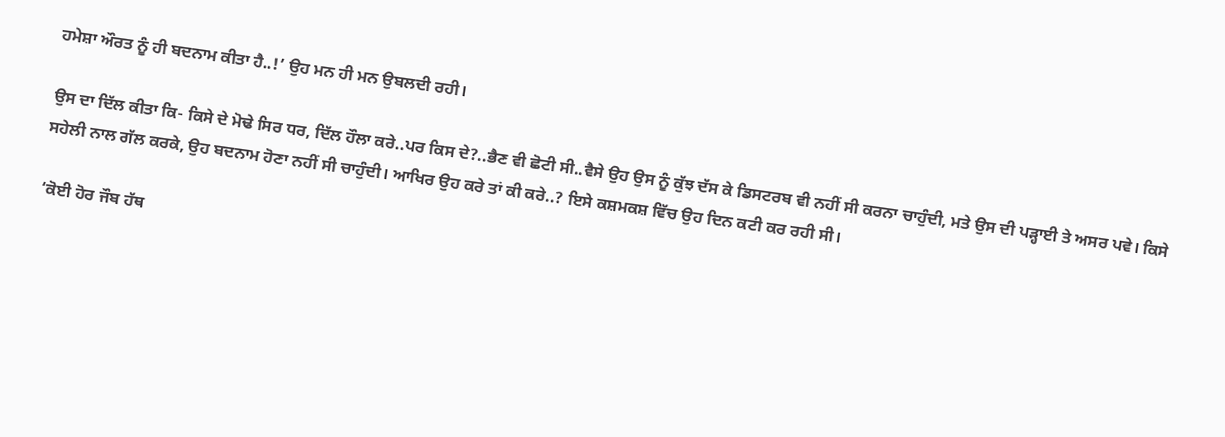ਹਮੇਸ਼ਾ ਔਰਤ ਨੂੰ ਹੀ ਬਦਨਾਮ ਕੀਤਾ ਹੈ..!’ ਉਹ ਮਨ ਹੀ ਮਨ ਉਬਲਦੀ ਰਹੀ।

ਉਸ ਦਾ ਦਿੱਲ ਕੀਤਾ ਕਿ- ਕਿਸੇ ਦੇ ਮੋਢੇ ਸਿਰ ਧਰ, ਦਿੱਲ ਹੌਲਾ ਕਰੇ..ਪਰ ਕਿਸ ਦੇ?..ਭੈਣ ਵੀ ਛੋਟੀ ਸੀ..ਵੈਸੇ ਉਹ ਉਸ ਨੂੰ ਕੁੱਝ ਦੱਸ ਕੇ ਡਿਸਟਰਬ ਵੀ ਨਹੀਂ ਸੀ ਕਰਨਾ ਚਾਹੁੰਦੀ, ਮਤੇ ਉਸ ਦੀ ਪੜ੍ਹਾਈ ਤੇ ਅਸਰ ਪਵੇ। ਕਿਸੇ ਸਹੇਲੀ ਨਾਲ ਗੱਲ ਕਰਕੇ, ਉਹ ਬਦਨਾਮ ਹੋਣਾ ਨਹੀਂ ਸੀ ਚਾਹੁੰਦੀ। ਆਖਿਰ ਉਹ ਕਰੇ ਤਾਂ ਕੀ ਕਰੇ..? ਇਸੇ ਕਸ਼ਮਕਸ਼ ਵਿੱਚ ਉਹ ਦਿਨ ਕਟੀ ਕਰ ਰਹੀ ਸੀ।

‘ਕੋਈ ਹੋਰ ਜੌਬ ਹੱਥ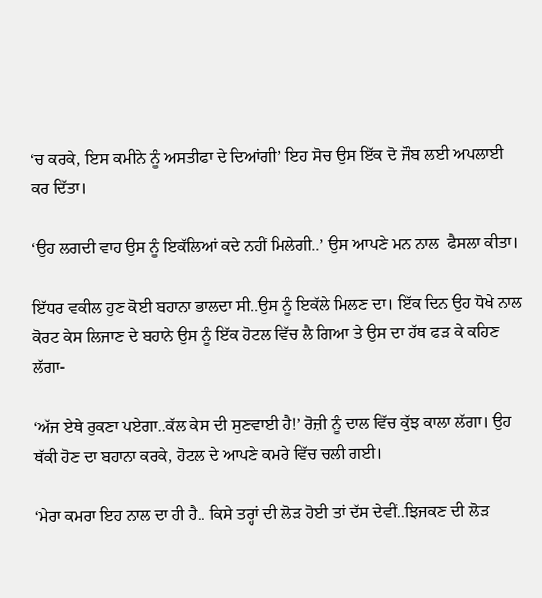‘ਚ ਕਰਕੇ, ਇਸ ਕਮੀਨੇ ਨੂੰ ਅਸਤੀਫਾ ਦੇ ਦਿਆਂਗੀ’ ਇਹ ਸੋਚ ਉਸ ਇੱਕ ਦੋ ਜੌਬ ਲਈ ਅਪਲਾਈ ਕਰ ਦਿੱਤਾ।

‘ਉਹ ਲਗਦੀ ਵਾਹ ਉਸ ਨੂੰ ਇਕੱਲਿਆਂ ਕਦੇ ਨਹੀਂ ਮਿਲੇਗੀ..’ ਉਸ ਆਪਣੇ ਮਨ ਨਾਲ  ਫੈਸਲਾ ਕੀਤਾ।

ਇੱਧਰ ਵਕੀਲ ਹੁਣ ਕੋਈ ਬਹਾਨਾ ਭਾਲਦਾ ਸੀ..ਉਸ ਨੂੰ ਇਕੱਲੇ ਮਿਲਣ ਦਾ। ਇੱਕ ਦਿਨ ਉਹ ਧੋਖੇ ਨਾਲ ਕੋਰਟ ਕੇਸ ਲਿਜਾਣ ਦੇ ਬਹਾਨੇ ਉਸ ਨੂੰ ਇੱਕ ਹੋਟਲ ਵਿੱਚ ਲੈ ਗਿਆ ਤੇ ਉਸ ਦਾ ਹੱਥ ਫੜ ਕੇ ਕਹਿਣ ਲੱਗਾ-

‘ਅੱਜ ਏਥੇ ਰੁਕਣਾ ਪਏਗਾ..ਕੱਲ ਕੇਸ ਦੀ ਸੁਣਵਾਈ ਹੈ!’ ਰੋਜ਼ੀ ਨੂੰ ਦਾਲ ਵਿੱਚ ਕੁੱਝ ਕਾਲਾ ਲੱਗਾ। ਉਹ ਥੱਕੀ ਹੋਣ ਦਾ ਬਹਾਨਾ ਕਰਕੇ, ਹੋਟਲ ਦੇ ਆਪਣੇ ਕਮਰੇ ਵਿੱਚ ਚਲੀ ਗਈ।

‘ਮੇਰਾ ਕਮਰਾ ਇਹ ਨਾਲ ਦਾ ਹੀ ਹੈ.. ਕਿਸੇ ਤਰ੍ਹਾਂ ਦੀ ਲੋੜ ਹੋਈ ਤਾਂ ਦੱਸ ਦੇਵੀਂ..ਝਿਜਕਣ ਦੀ ਲੋੜ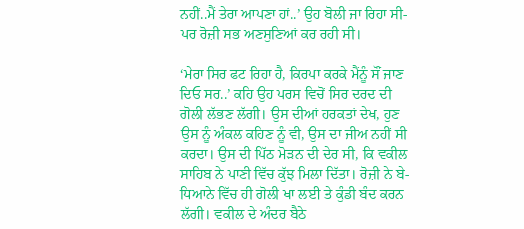ਨਹੀਂ..ਮੈਂ ਤੇਰਾ ਆਪਣਾ ਹਾਂ..’ ਉਹ ਬੋਲੀ ਜਾ ਰਿਹਾ ਸੀ- ਪਰ ਰੋਜ਼ੀ ਸਭ ਅਣਸੁਣਿਆਂ ਕਰ ਰਹੀ ਸੀ।

‘ਮੇਰਾ ਸਿਰ ਫਟ ਰਿਹਾ ਹੈ, ਕਿਰਪਾ ਕਰਕੇ ਮੈਂਨੂੰ ਸੌਂ ਜਾਣ ਦਿਓ ਸਰ..’ ਕਹਿ ਉਹ ਪਰਸ ਵਿਚੋਂ ਸਿਰ ਦਰਦ ਦੀ ਗੋਲੀ ਲੱਭਣ ਲੱਗੀ। ਉਸ ਦੀਆਂ ਹਰਕਤਾਂ ਦੇਖ, ਹੁਣ ਉਸ ਨੂੰ ਅੰਕਲ ਕਹਿਣ ਨੂੰ ਵੀ, ਉਸ ਦਾ ਜੀਅ ਨਹੀਂ ਸੀ ਕਰਦਾ। ਉਸ ਦੀ ਪਿੱਠ ਮੋੜਨ ਦੀ ਦੇਰ ਸੀ, ਕਿ ਵਕੀਲ ਸਾਹਿਬ ਨੇ ਪਾਣੀ ਵਿੱਚ ਕੁੱਝ ਮਿਲਾ ਦਿੱਤਾ। ਰੋਜ਼ੀ ਨੇ ਬੇ-ਧਿਆਨੇ ਵਿੱਚ ਹੀ ਗੋਲੀ ਖਾ ਲਈ ਤੇ ਕੁੰਡੀ ਬੰਦ ਕਰਨ ਲੱਗੀ। ਵਕੀਲ ਦੇ ਅੰਦਰ ਬੈਠੇ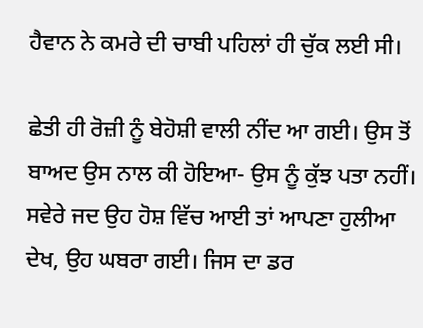ਹੈਵਾਨ ਨੇ ਕਮਰੇ ਦੀ ਚਾਬੀ ਪਹਿਲਾਂ ਹੀ ਚੁੱਕ ਲਈ ਸੀ।

ਛੇਤੀ ਹੀ ਰੋਜ਼ੀ ਨੂੰ ਬੇਹੋਸ਼ੀ ਵਾਲੀ ਨੀਂਦ ਆ ਗਈ। ਉਸ ਤੋਂ ਬਾਅਦ ਉਸ ਨਾਲ ਕੀ ਹੋਇਆ- ਉਸ ਨੂੰ ਕੁੱਝ ਪਤਾ ਨਹੀਂ। ਸਵੇਰੇ ਜਦ ਉਹ ਹੋਸ਼ ਵਿੱਚ ਆਈ ਤਾਂ ਆਪਣਾ ਹੁਲੀਆ ਦੇਖ, ਉਹ ਘਬਰਾ ਗਈ। ਜਿਸ ਦਾ ਡਰ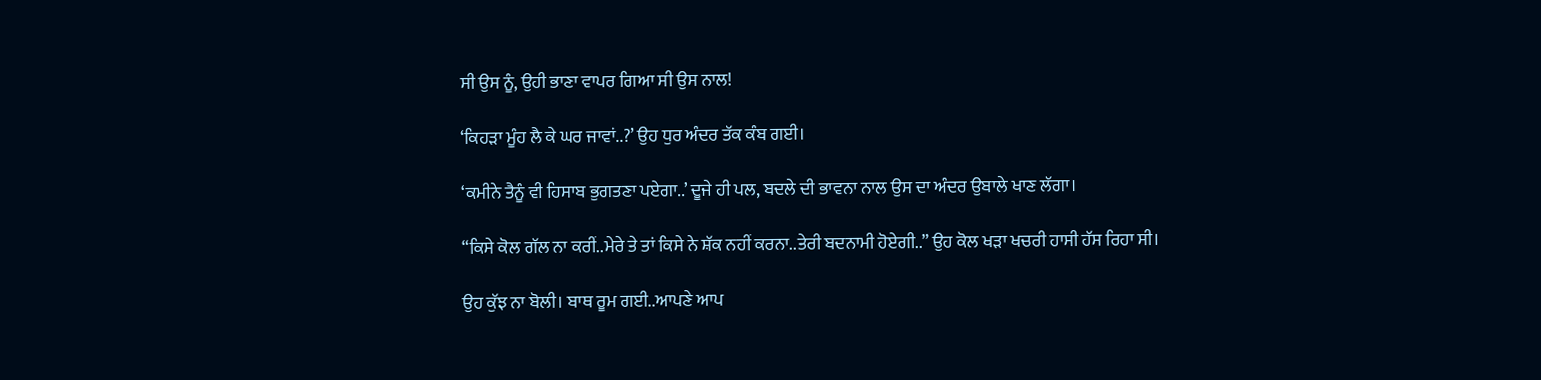ਸੀ ਉਸ ਨੂੰ, ਉਹੀ ਭਾਣਾ ਵਾਪਰ ਗਿਆ ਸੀ ਉਸ ਨਾਲ!

‘ਕਿਹੜਾ ਮੂੰਹ ਲੈ ਕੇ ਘਰ ਜਾਵਾਂ..?’ ਉਹ ਧੁਰ ਅੰਦਰ ਤੱਕ ਕੰਬ ਗਈ।

‘ਕਮੀਨੇ ਤੈਨੂੰ ਵੀ ਹਿਸਾਬ ਭੁਗਤਣਾ ਪਏਗਾ..’ ਦੂਜੇ ਹੀ ਪਲ, ਬਦਲੇ ਦੀ ਭਾਵਨਾ ਨਾਲ ਉਸ ਦਾ ਅੰਦਰ ਉਬਾਲੇ ਖਾਣ ਲੱਗਾ।

“ਕਿਸੇ ਕੋਲ ਗੱਲ ਨਾ ਕਰੀਂ..ਮੇਰੇ ਤੇ ਤਾਂ ਕਿਸੇ ਨੇ ਸ਼ੱਕ ਨਹੀਂ ਕਰਨਾ..ਤੇਰੀ ਬਦਨਾਮੀ ਹੋਏਗੀ..” ਉਹ ਕੋਲ ਖੜਾ ਖਚਰੀ ਹਾਸੀ ਹੱਸ ਰਿਹਾ ਸੀ।

ਉਹ ਕੁੱਝ ਨਾ ਬੋਲੀ। ਬਾਥ ਰੂਮ ਗਈ..ਆਪਣੇ ਆਪ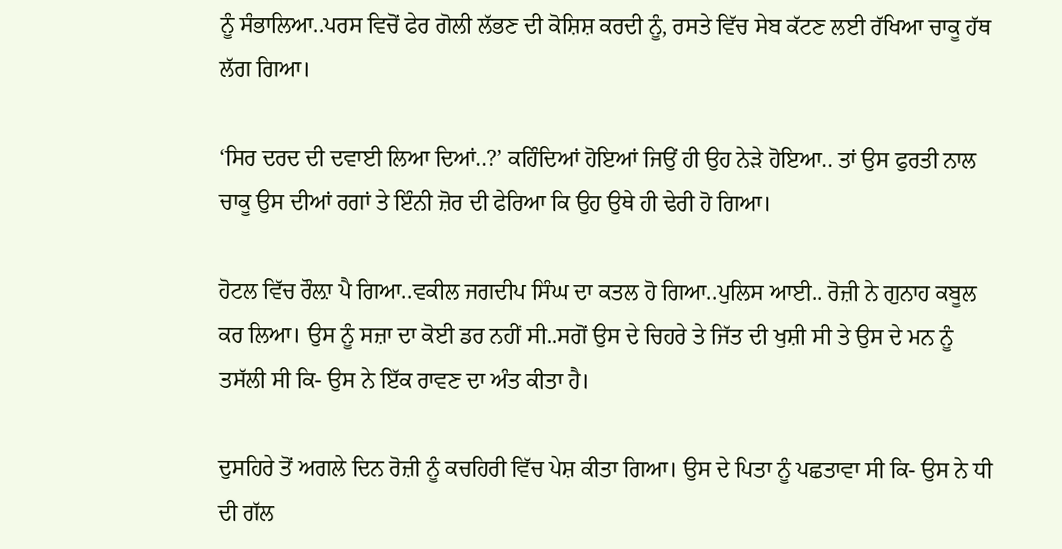ਨੂੰ ਸੰਭਾਲਿਆ..ਪਰਸ ਵਿਚੋਂ ਫੇਰ ਗੋਲੀ ਲੱਭਣ ਦੀ ਕੋਸ਼ਿਸ਼ ਕਰਦੀ ਨੂੰ, ਰਸਤੇ ਵਿੱਚ ਸੇਬ ਕੱਟਣ ਲਈ ਰੱਖਿਆ ਚਾਕੂ ਹੱਥ ਲੱਗ ਗਿਆ।

‘ਸਿਰ ਦਰਦ ਦੀ ਦਵਾਈ ਲਿਆ ਦਿਆਂ..?’ ਕਹਿੰਦਿਆਂ ਹੋਇਆਂ ਜਿਉਂ ਹੀ ਉਹ ਨੇੜੇ ਹੋਇਆ.. ਤਾਂ ਉਸ ਫੁਰਤੀ ਨਾਲ ਚਾਕੂ ਉਸ ਦੀਆਂ ਰਗਾਂ ਤੇ ਇੰਨੀ ਜ਼ੋਰ ਦੀ ਫੇਰਿਆ ਕਿ ਉਹ ਉਥੇ ਹੀ ਢੇਰੀ ਹੋ ਗਿਆ।

ਹੋਟਲ ਵਿੱਚ ਰੌਲ਼ਾ ਪੈ ਗਿਆ..ਵਕੀਲ ਜਗਦੀਪ ਸਿੰਘ ਦਾ ਕਤਲ ਹੋ ਗਿਆ..ਪੁਲਿਸ ਆਈ.. ਰੋਜ਼ੀ ਨੇ ਗੁਨਾਹ ਕਬੂਲ ਕਰ ਲਿਆ। ਉਸ ਨੂੰ ਸਜ਼ਾ ਦਾ ਕੋਈ ਡਰ ਨਹੀਂ ਸੀ..ਸਗੋਂ ਉਸ ਦੇ ਚਿਹਰੇ ਤੇ ਜਿੱਤ ਦੀ ਖੁਸ਼ੀ ਸੀ ਤੇ ਉਸ ਦੇ ਮਨ ਨੂੰ ਤਸੱਲੀ ਸੀ ਕਿ- ਉਸ ਨੇ ਇੱਕ ਰਾਵਣ ਦਾ ਅੰਤ ਕੀਤਾ ਹੈ।

ਦੁਸਹਿਰੇ ਤੋਂ ਅਗਲੇ ਦਿਨ ਰੋਜ਼ੀ ਨੂੰ ਕਚਹਿਰੀ ਵਿੱਚ ਪੇਸ਼ ਕੀਤਾ ਗਿਆ। ਉਸ ਦੇ ਪਿਤਾ ਨੂੰ ਪਛਤਾਵਾ ਸੀ ਕਿ- ਉਸ ਨੇ ਧੀ ਦੀ ਗੱਲ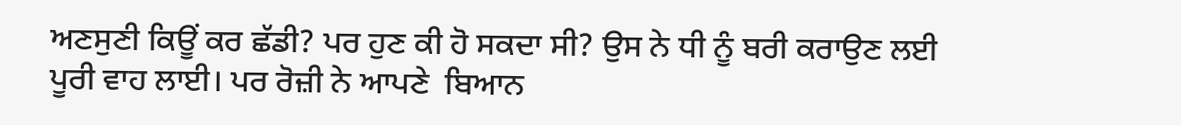ਅਣਸੁਣੀ ਕਿਊਂ ਕਰ ਛੱਡੀ? ਪਰ ਹੁਣ ਕੀ ਹੋ ਸਕਦਾ ਸੀ? ਉਸ ਨੇ ਧੀ ਨੂੰ ਬਰੀ ਕਰਾਉਣ ਲਈ ਪੂਰੀ ਵਾਹ ਲਾਈ। ਪਰ ਰੋਜ਼ੀ ਨੇ ਆਪਣੇ  ਬਿਆਨ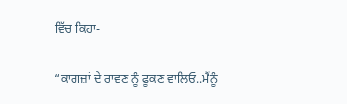ਵਿੱਚ ਕਿਹਾ-

“ਕਾਗਜ਼ਾਂ ਦੇ ਰਾਵਣ ਨੂੰ ਫੂਕਣ ਵਾਲਿਓ..ਮੈਂਨੂੰ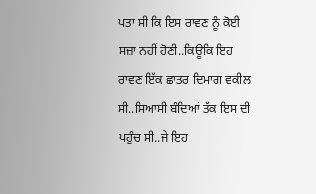ਪਤਾ ਸੀ ਕਿ ਇਸ ਰਾਵਣ ਨੂੰ ਕੋਈ ਸਜ਼ਾ ਨਹੀਂ ਹੋਣੀ..ਕਿਊਕਿ ਇਹ ਰਾਵਣ ਇੱਕ ਛਾਤਰ ਦਿਮਾਗ ਵਕੀਲ ਸੀ..ਸਿਆਸੀ ਬੰਦਿਆਂ ਤੱਕ ਇਸ ਦੀ ਪਹੁੰਚ ਸੀ..ਜੇ ਇਹ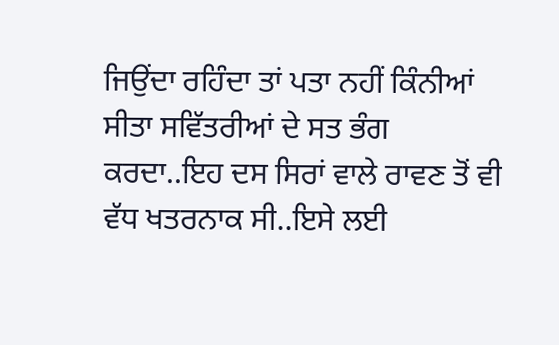ਜਿਉਂਦਾ ਰਹਿੰਦਾ ਤਾਂ ਪਤਾ ਨਹੀਂ ਕਿੰਨੀਆਂ ਸੀਤਾ ਸਵਿੱਤਰੀਆਂ ਦੇ ਸਤ ਭੰਗ ਕਰਦਾ..ਇਹ ਦਸ ਸਿਰਾਂ ਵਾਲੇ ਰਾਵਣ ਤੋਂ ਵੀ ਵੱਧ ਖਤਰਨਾਕ ਸੀ..ਇਸੇ ਲਈ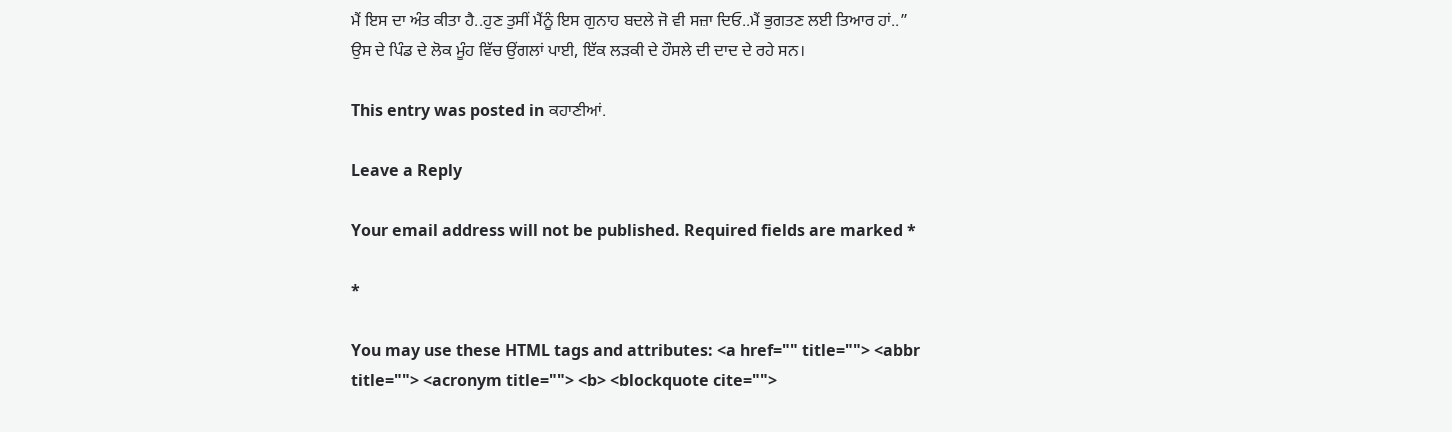ਮੈਂ ਇਸ ਦਾ ਅੰਤ ਕੀਤਾ ਹੈ..ਹੁਣ ਤੁਸੀਂ ਮੈਂਨੂੰ ਇਸ ਗੁਨਾਹ ਬਦਲੇ ਜੋ ਵੀ ਸਜ਼ਾ ਦਿਓ..ਮੈਂ ਭੁਗਤਣ ਲਈ ਤਿਆਰ ਹਾਂ..”
ਉਸ ਦੇ ਪਿੰਡ ਦੇ ਲੋਕ ਮੂੰਹ ਵਿੱਚ ਉਂਗਲਾਂ ਪਾਈ, ਇੱਕ ਲੜਕੀ ਦੇ ਹੌਸਲੇ ਦੀ ਦਾਦ ਦੇ ਰਹੇ ਸਨ।

This entry was posted in ਕਹਾਣੀਆਂ.

Leave a Reply

Your email address will not be published. Required fields are marked *

*

You may use these HTML tags and attributes: <a href="" title=""> <abbr title=""> <acronym title=""> <b> <blockquote cite="">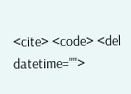<cite> <code> <del datetime="">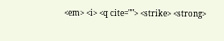<em> <i> <q cite=""> <strike> <strong>